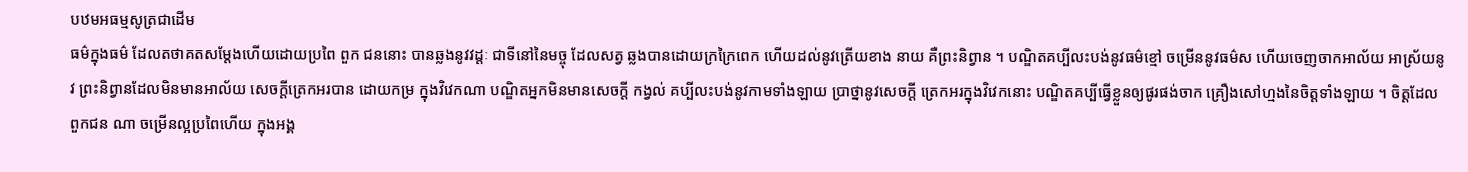បឋមអធម្មសូត្រជាដើម
ធម៌ក្នុងធម៌ ដែលតថាគតសម្តែងហើយដោយប្រពៃ ពួក ជននោះ បានឆ្លងនូវវដ្តៈ ជាទីនៅនៃមច្ចុ ដែលសត្វ ឆ្លងបានដោយក្រក្រៃពេក ហើយដល់នូវត្រើយខាង នាយ គឺព្រះនិព្វាន ។ បណ្ឌិតគប្បីលះបង់នូវធម៌ខ្មៅ ចម្រើននូវធម៌ស ហើយចេញចាកអាល័យ អាស្រ័យនូវ ព្រះនិព្វានដែលមិនមានអាល័យ សេចក្តីត្រេកអរបាន ដោយកម្រ ក្នុងវិវេកណា បណ្ឌិតអ្នកមិនមានសេចក្តី កង្វល់ គប្បីលះបង់នូវកាមទាំងឡាយ ប្រាថ្នានូវសេចក្តី ត្រេកអរក្នុងវិវេកនោះ បណ្ឌិតគប្បីធ្វើខ្លួនឲ្យផូរផង់ចាក គ្រឿងសៅហ្មងនៃចិត្តទាំងឡាយ ។ ចិត្តដែលពួកជន ណា ចម្រើនល្អប្រពៃហើយ ក្នុងអង្គ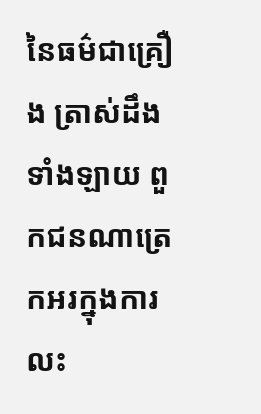នៃធម៌ជាគ្រឿង ត្រាស់ដឹងទាំងឡាយ ពួកជនណាត្រេកអរក្នុងការលះ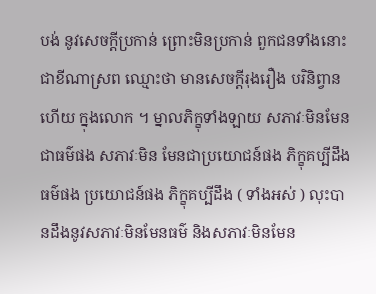បង់ នូវសេចក្តីប្រកាន់ ព្រោះមិនប្រកាន់ ពួកជនទាំងនោះ ជាខីណាស្រព ឈ្មោះថា មានសេចក្តីរុងរឿង បរិនិព្វានហើយ ក្នុងលោក ។ ម្នាលភិក្ខុទាំងឡាយ សភាវៈមិនមែនជាធម៌ផង សភាវៈមិន មែនជាប្រយោជន៍ផង ភិក្ខុគប្បីដឹងធម៌ផង ប្រយោជន៍ផង ភិក្ខុគប្បីដឹង ( ទាំងអស់ ) លុះបានដឹងនូវសភាវៈមិនមែនធម៌ និងសភាវៈមិនមែន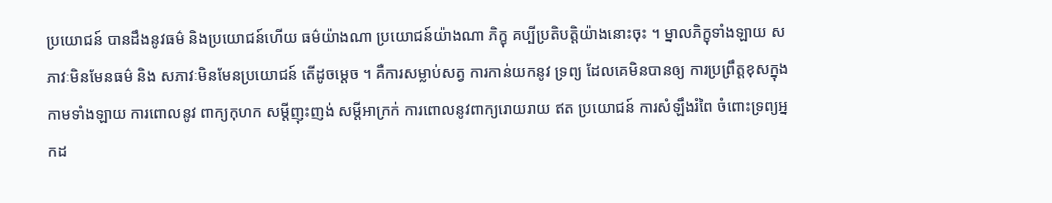ប្រយោជន៍ បានដឹងនូវធម៌ និងប្រយោជន៍ហើយ ធម៌យ៉ាងណា ប្រយោជន៍យ៉ាងណា ភិក្ខុ គប្បីប្រតិបត្តិយ៉ាងនោះចុះ ។ ម្នាលភិក្ខុទាំងឡាយ សភាវៈមិនមែនធម៌ និង សភាវៈមិនមែនប្រយោជន៍ តើដូចម្តេច ។ គឺការសម្លាប់សត្វ ការកាន់យកនូវ ទ្រព្យ ដែលគេមិនបានឲ្យ ការប្រព្រឹត្តខុសក្នុងកាមទាំងឡាយ ការពោលនូវ ពាក្យកុហក សម្តីញុះញង់ សម្តីអាក្រក់ ការពោលនូវពាក្យរោយរាយ ឥត ប្រយោជន៍ ការសំឡឹងរំពៃ ចំពោះទ្រព្យអ្នកដ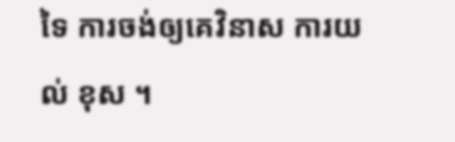ទៃ ការចង់ឲ្យគេវិនាស ការយល់ ខុស ។